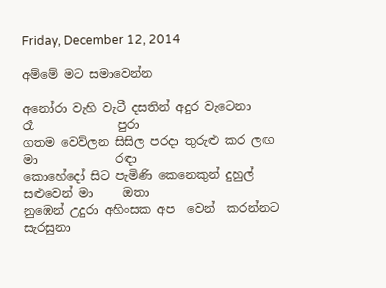Friday, December 12, 2014

අම්මේ මට සමාවෙන්න

අනෝරා වැහි වැටී දසතින් අදුර වැටෙනා            රෑ              පුරා
ගතම වෙව්ලන සිසිල පරදා තුරුළු කර ලඟ         මා             රඳා
කොහේදෝ සිට පැමිණි කෙනෙකුන් දුහුල් සළුවෙන් මා     ඔතා
නුඹෙන් උදුරා අහිංසක අප  වෙන්  කරන්නට               සැරසුනා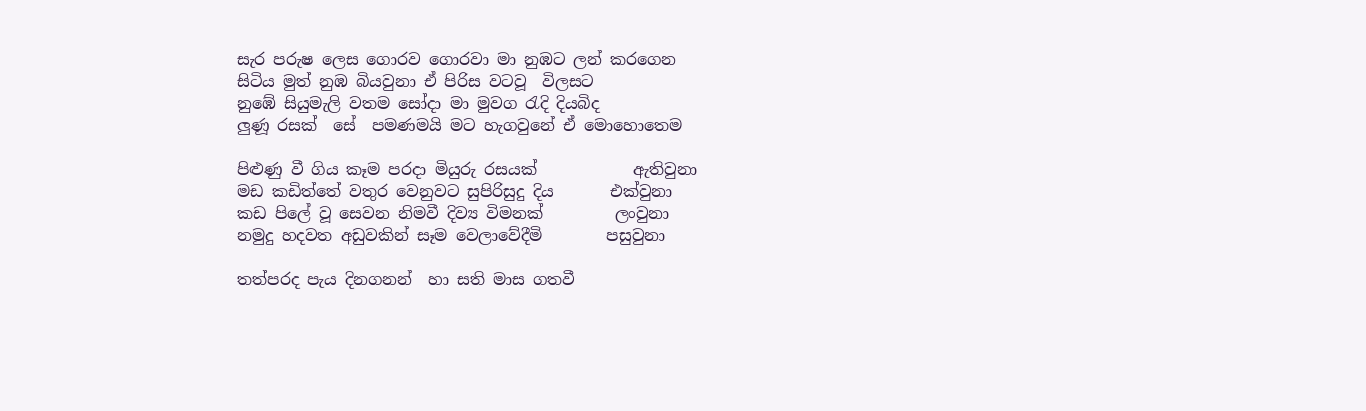සැර පරුෂ ලෙස ගොරව ගොරවා මා නුඹට ලන් කරගෙන
සිටිය මුත් නුඹ බියවුනා ඒ පිරිස වටවූ  විලසට
නුඹේ සියුමැලි වතම සෝදා මා මුවග රැදි දියබිද
ලුණූ රසක්  සේ  පමණමයි මට හැගවුනේ ඒ මොහොතෙම

පිළුණු වී ගිය කෑම පරදා මියුරු රසයක්            ඇතිවුනා
මඩ කඩිත්තේ වතුර වෙනුවට සුපිරිසුදු දිය       එක්වුනා
කඩ පිලේ වූ සෙවන නිමවී දිව්‍ය විමනක්         ලංවුනා
නමුදු හදවත අඩුවකින් සෑම වෙලාවේදීමි        පසුවුනා

තත්පරද පැය දිනගනන්  හා සති මාස ගතවී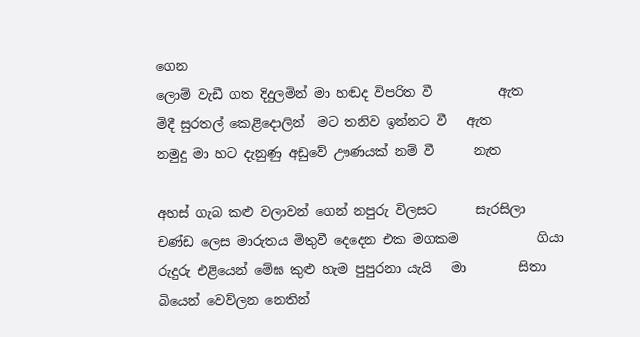ගෙන
ලොම් වැඩී ගත දිදුලමින් මා හඬද විපරිත වී          ඇත
මිදී සුරතල් කෙළිදොලින්  මට තනිව ඉන්නට වී   ඇත
නමුදු මා හට දැනුණු අඩුවේ ඌණයක් නම් වී      නැත

අහස් ගැබ කළු වලාවන් ගෙන් නපුරු විලසට      සැරසිලා
චණ්ඩ ලෙස මාරුතය මිතුවී දෙදෙන එක මගකම            ගියා
රුදුරු එළියෙන් මේඝ කුළු හැම පුපුරනා යැයි   මා        සිතා
බියෙන් වෙව්ලන නෙතින්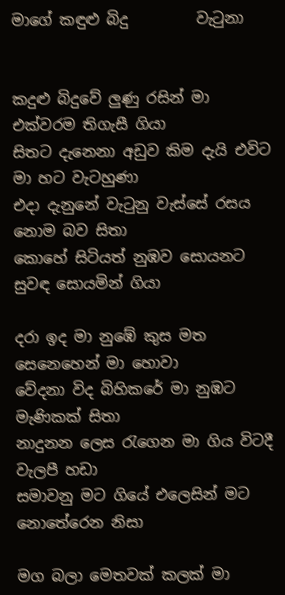මාගේ කඳුළු බිදු         වැටුනා


කදුළු බිදුවේ ලුණු රසින් මා එක්වරම තිගැසී ගියා
සිතට දැනෙනා අඩුව කිම දැයි එවිට මා හට වැටහුණා
එදා දැනුනේ වැටුනු වැස්සේ රසය නොම බව සිතා
කොහේ සිටියත් නුඹව සොයනට සුවඳ සොයමින් ගියා

දරා ඉද මා නුඹේ කුස මත සෙනෙහෙන් මා හොවා
වේදනා විද බිහිකරේ මා නුඹට මැණිකක් සිතා
නාදුනන ලෙස රැගෙන මා ගිය විටදී වැලපී හඩා
සමාවනු මට ගියේ එලෙසින් මට නොතේරෙන නිසා

මග බලා මෙතවක් කලක් මා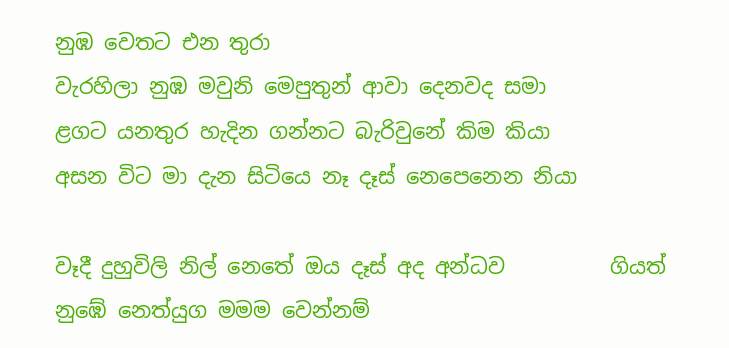නුඹ වෙතට එන තුරා
වැරහිලා නුඹ මවුනි මෙපුතුන් ආවා දෙනවද සමා
ළගට යනතුර හැදින ගන්නට බැරිවුනේ කිම කියා
අසන විට මා දැන සිටියෙ නෑ දෑස් නෙපෙනෙන නියා

වෑදී දුහුවිලි නිල් නෙතේ ඔය දෑස් අද අන්ධව          ගියත්
නුඹේ නෙත්යුග මමම වෙන්නම්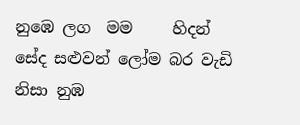නුඹෙ ලග  මම     හිදන්
සේද සළුවන් ලෝම බර වැඩි නිසා නුඹ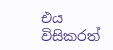එය      විසිකරත්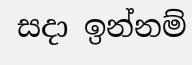සදා ඉන්නම්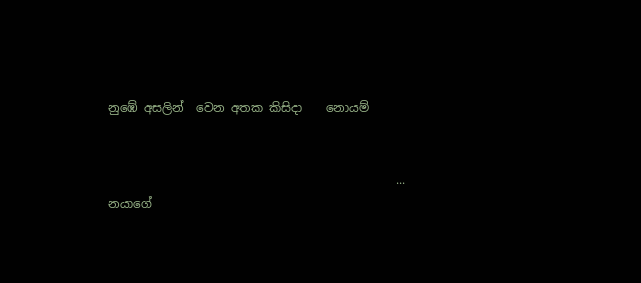නුඹේ අසලින්  වෙන අතක කිසිදා    නොයම්


                                                ... නයාගේ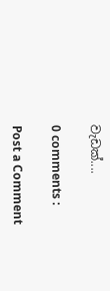වැඩක්....

0 comments :

Post a Comment